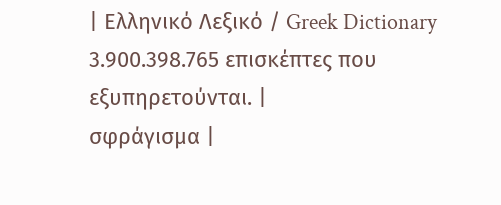| Ελληνικό Λεξικό / Greek Dictionary 3.900.398.765 επισκέπτες που εξυπηρετούνται. |
σφράγισμα |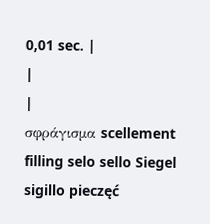0,01 sec. |
|
|
σφράγισμα scellement filling selo sello Siegel sigillo pieczęć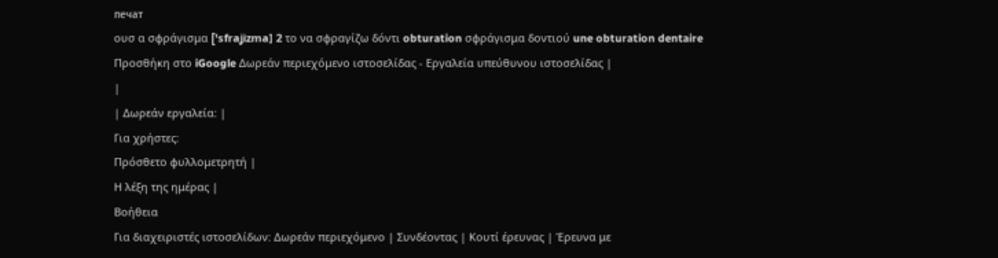печат
ουσ α σφράγισμα ['sfraʝizma] 2 το να σφραγίζω δόντι obturation σφράγισμα δοντιού une obturation dentaire Προσθήκη στο iGoogle Δωρεάν περιεχόμενο ιστοσελίδας - Εργαλεία υπεύθυνου ιστοσελίδας |
|
| Δωρεάν εργαλεία: |
Για χρήστες:
Πρόσθετο φυλλομετρητή |
Η λέξη της ημέρας |
Βοήθεια
Για διαχειριστές ιστοσελίδων: Δωρεάν περιεχόμενο | Συνδέοντας | Κουτί έρευνας | Έρευνα με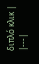διπλό κλικ |
|---|